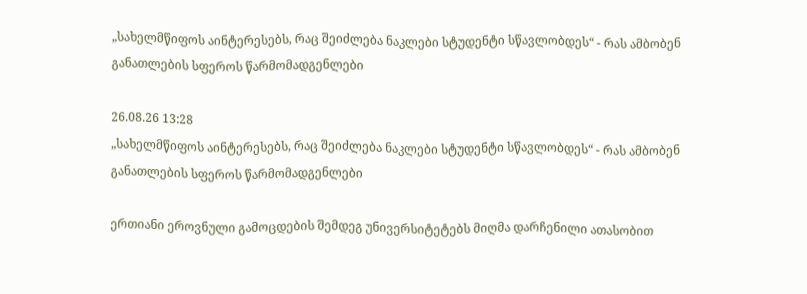„სახელმწიფოს აინტერესებს, რაც შეიძლება ნაკლები სტუდენტი სწავლობდეს“ - რას ამბობენ განათლების სფეროს წარმომადგენლები

26.08.26 13:28
„სახელმწიფოს აინტერესებს, რაც შეიძლება ნაკლები სტუდენტი სწავლობდეს“ - რას ამბობენ განათლების სფეროს წარმომადგენლები

ერთიანი ეროვნული გამოცდების შემდეგ უნივერსიტეტებს მიღმა დარჩენილი ათასობით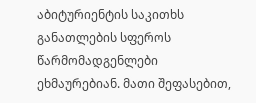აბიტურიენტის საკითხს განათლების სფეროს წარმომადგენლები ეხმაურებიან. მათი შეფასებით,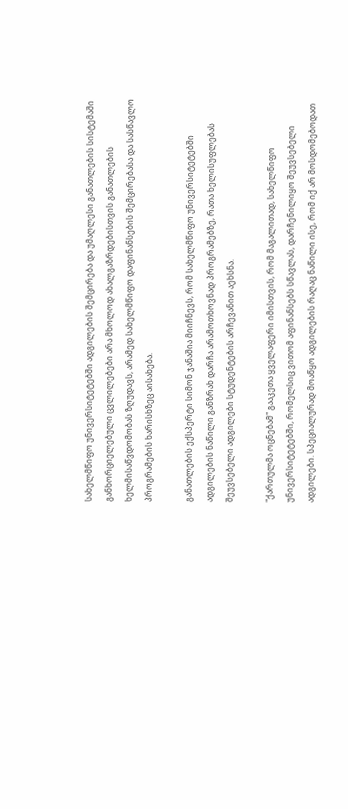სახელმწიფო უნივერსიტეტებში ადგილების შემცირება და უმაღლესი განათლების სისტემაში განხორციელებული ცვლილებები არა მხოლოდ ახალგაზრდებისთვის განათლების ხელმისაწვდომობას ზღუდავს, არამედ სახელმწიფო დაფინანსების შემცირებასა და სასწავლო პროგრამების ხარისხზეც აისახება.

განათლების ექსპერტი სიმონ ჯანაშია მიიჩნევს, რომ სახელმწიფო უნივერსიტეტებში ადგილების ნაწილი განზრახ დარჩა არამოთხოვნად პროგრამებზე, რათა ხელისუფლებას შეუვსებელი ადგილები სტუდენტების არჩევანით აეხსნა.

"ქართულმა ოცნებამ" გააკეთა ყველაფერი იმისთვის, რომ მაგალითად, სახელწიფო უნივერსიტეტებში, რომელსიც ვითომ აფინანსებს სწავლას, დარჩენილიყო შეუვსებელი ადგილები. სპეციალურად მოაწყო ადგილების რაღაც ნაწილი ისე, რომ იქ არ მოსდომებოდათ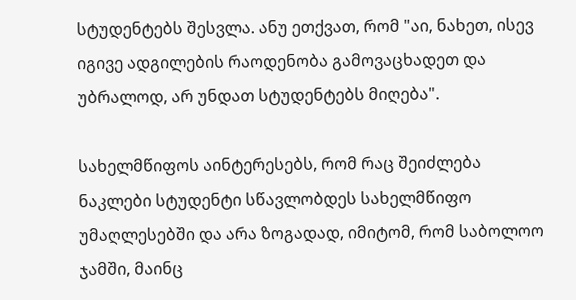სტუდენტებს შესვლა. ანუ ეთქვათ, რომ "აი, ნახეთ, ისევ იგივე ადგილების რაოდენობა გამოვაცხადეთ და უბრალოდ, არ უნდათ სტუდენტებს მიღება".

სახელმწიფოს აინტერესებს, რომ რაც შეიძლება ნაკლები სტუდენტი სწავლობდეს სახელმწიფო უმაღლესებში და არა ზოგადად, იმიტომ, რომ საბოლოო ჯამში, მაინც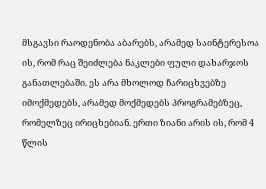მსგავსი რაოდენობა აბარებს, არამედ საინტერესოა ის, რომ რაც შეიძლება ნაკლები ფული დახარჯოს განათლებაში. ეს არა მხოლოდ ჩარიცხვებზე იმოქმედებს, არამედ მოქმედებს პროგრამებზეც, რომელზეც ირიცხებიან. ერთი ზიანი არის ის, რომ 4 წლის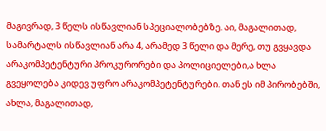მაგივრად, 3 წელს ისწავლიან სპეციალობებზე. აი, მაგალითად, სამარტალს ისწავლიან არა 4, არამედ 3 წელი და მერე, თუ გვყავდა არაკომპეტენტური პროკურორები და პოლიციელები,ა ხლა გვეყოლება კიდევ უფრო არაკომპეტენტურები. თან ეს იმ პირობებში, ახლა, მაგალითად,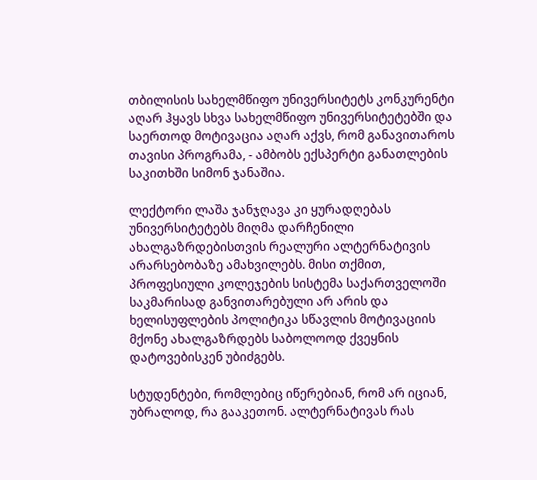თბილისის სახელმწიფო უნივერსიტეტს კონკურენტი აღარ ჰყავს სხვა სახელმწიფო უნივერსიტეტებში და საერთოდ მოტივაცია აღარ აქვს, რომ განავითაროს თავისი პროგრამა, - ამბობს ექსპერტი განათლების საკითხში სიმონ ჯანაშია.

ლექტორი ლაშა ჯანჯღავა კი ყურადღებას უნივერსიტეტებს მიღმა დარჩენილი ახალგაზრდებისთვის რეალური ალტერნატივის არარსებობაზე ამახვილებს. მისი თქმით, პროფესიული კოლეჯების სისტემა საქართველოში საკმარისად განვითარებული არ არის და ხელისუფლების პოლიტიკა სწავლის მოტივაციის მქონე ახალგაზრდებს საბოლოოდ ქვეყნის დატოვებისკენ უბიძგებს.

სტუდენტები, რომლებიც იწერებიან, რომ არ იციან, უბრალოდ, რა გააკეთონ. ალტერნატივას რას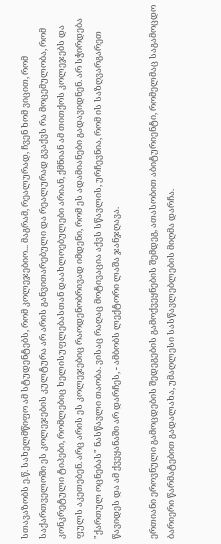სთავაზობს ე.წ. სახელმწიფო ამ სტუდენტებს, რომ კოლეჯებიო... მაგრამ, რეალურად, ჩვენ ხომ ვიცით, რომ საქართველოში ეს კოლეჯების კულტურა არ არის განვითარებული და რეალურად გვაქვს რა მოცემულობა, რომ კონკრეტული ტიპები, რომლებიც ხელისუფლებასთან დაახლოებულები არიან, ქმნიან ამ თითქოს კოლეჯებს და ფულს აკეთებენ. არც არის ეს კოლეჯებიც რაოდენობრივად იმდენი, რომ ეს ადამიანები გადავიდნენ. არ სჭირდება "ქართულ ოცნებას" ნასწავლი თაობა. ვისაც რაღაც მოტივაცია აქვს სწავლის, ურჩევნია, რომ ის საზღვარგარეთ წავიდეს და ამ ქვეყანაში არ დარჩეს, - ამბობს ლექტორი ლაშა ჯანჯღავა.

ერთიანი ეროვნული გამოცდების შედეგების გამოქვეყნების შემდეგ, ათასობით აბიტურიენტი, რომელმაც საგამოცდო ბარიერი წარმატებით გადალახა, უმაღლესი სასწავლებლების მიღმა დარჩა.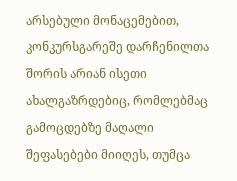არსებული მონაცემებით, კონკურსგარეშე დარჩენილთა შორის არიან ისეთი ახალგაზრდებიც, რომლებმაც გამოცდებზე მაღალი შეფასებები მიიღეს, თუმცა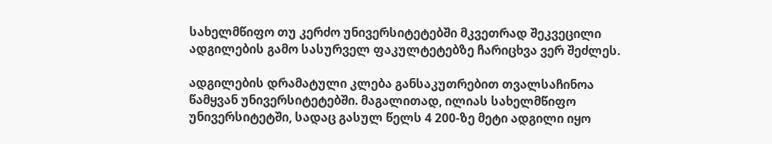სახელმწიფო თუ კერძო უნივერსიტეტებში მკვეთრად შეკვეცილი ადგილების გამო სასურველ ფაკულტეტებზე ჩარიცხვა ვერ შეძლეს.

ადგილების დრამატული კლება განსაკუთრებით თვალსაჩინოა წამყვან უნივერსიტეტებში. მაგალითად, ილიას სახელმწიფო უნივერსიტეტში, სადაც გასულ წელს 4 200-ზე მეტი ადგილი იყო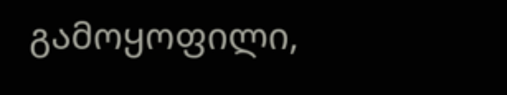გამოყოფილი,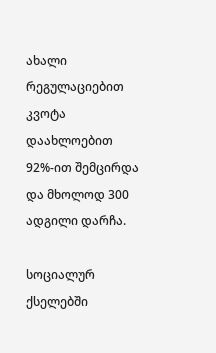ახალი რეგულაციებით კვოტა დაახლოებით 92%-ით შემცირდა და მხოლოდ 300 ადგილი დარჩა.

სოციალურ ქსელებში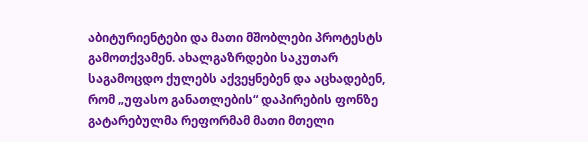აბიტურიენტები და მათი მშობლები პროტესტს გამოთქვამენ. ახალგაზრდები საკუთარ საგამოცდო ქულებს აქვეყნებენ და აცხადებენ, რომ „უფასო განათლების“ დაპირების ფონზე გატარებულმა რეფორმამ მათი მთელი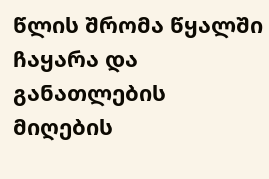წლის შრომა წყალში ჩაყარა და განათლების მიღების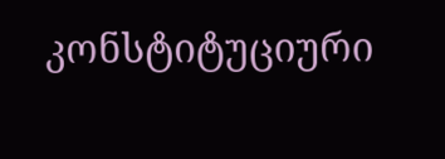კონსტიტუციური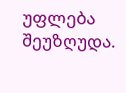უფლება შეუზღუდა.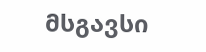მსგავსი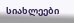სიახლეები